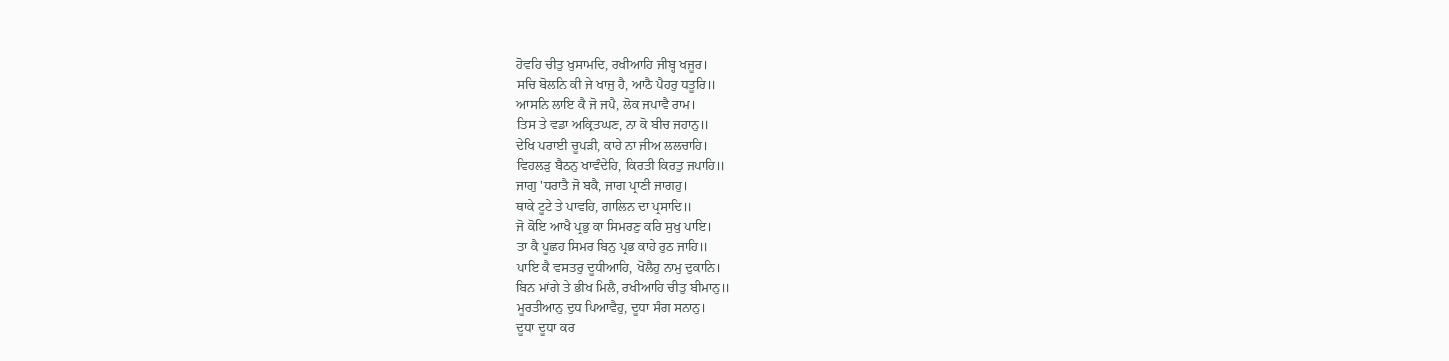ਹੋਵਹਿ ਚੀਤੁ ਖੁਸਾਮਦਿ, ਰਖੀਆਹਿ ਜੀਬ੍ਹ ਖਜੂਰ।
ਸਚਿ ਬੋਲਨਿ ਕੀ ਜੇ ਖਾਜੁ ਹੈ, ਆਠੈ ਪੈਹਰੁ ਧਤੂਰਿ॥
ਆਸਨਿ ਲਾਇ ਕੈ ਜੋ ਜਪੈ, ਲੋਕ ਜਪਾਵੈ ਰਾਮ।
ਤਿਸ ਤੇ ਵਡਾ ਅਕ੍ਰਿਤਘਣ, ਨਾ ਕੋ ਬੀਚ ਜਹਾਨੁ॥
ਦੇਖਿ ਪਰਾਈ ਚੂਪੜੀ, ਕਾਹੇ ਨਾ ਜੀਅ ਲਲਚਾਹਿ।
ਵਿਹਲੜੁ ਬੈਠਨੁ ਖਾਵੰਦੇਹਿ, ਕਿਰਤੀ ਕਿਰਤੁ ਜਪਾਹਿ॥
ਜਾਗੁ 'ਧਰਾਤੈ ਜੋ ਬਕੈ, ਜਾਗ ਪ੍ਰਾਣੀ ਜਾਗਹੁ।
ਥਾਕੇ ਟੂਟੇ ਤੇ ਪਾਵਹਿ, ਗਾਲਿਨ ਦਾ ਪ੍ਰਸਾਦਿ॥
ਜੋ ਕੋਇ ਆਖੈ ਪ੍ਰਭੁ ਕਾ ਸਿਮਰਣੁ ਕਰਿ ਸੁਖੁ ਪਾਇ।
ਤਾ ਕੈ ਪੂਛਹ ਸਿਮਰ ਬਿਨੁ ਪ੍ਰਭ ਕਾਹੇ ਰੁਠ ਜਾਹਿ॥
ਪਾਇ ਕੈ ਵਸਤਰੁ ਦੂਧੀਆਹਿ, ਖੋਲੈਹੁ ਨਾਮੁ ਦੁਕਾਨਿ।
ਬਿਨ ਮਾਂਗੇ ਤੇ ਭੀਖ ਮਿਲੈ, ਰਖੀਆਹਿ ਚੀਤੁ ਬੀਮਾਨੁ॥
ਮੂਰਤੀਆਨੁ ਦੁਧ ਪਿਆਵੈਹੁ, ਦੂਧਾ ਸੰਗ ਸਨਾਨੁ।
ਦੂਧਾ ਦੂਧਾ ਕਰ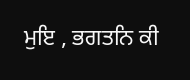ਮੁਇ , ਭਗਤਨਿ ਕੀ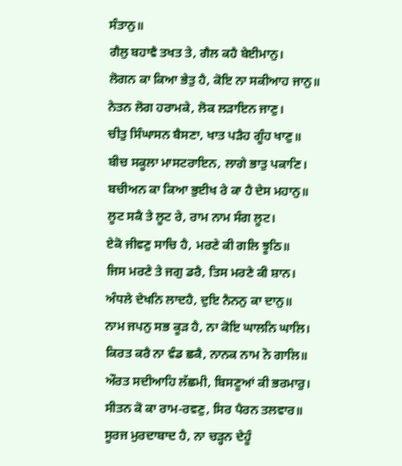ਸੰਤਾਨੁ॥
ਗੈਲੁ ਬਹਾਵੈ ਤਖਤ ਤੇ, ਗੈਲ ਕਹੈ ਬੇਈਮਾਨੁ।
ਲੋਗਨ ਕਾ ਕਿਆ ਭੇਤੁ ਹੈ, ਕੋਇ ਨਾ ਸਕੀਆਹ ਜਾਨੁ॥
ਨੇਤਨ ਲੋਗ ਹਰਾਮਕੇ, ਲੋਕ ਲੜਾਇਨ ਜਾਣੁ।
ਚੀਤੁ ਸਿੰਘਾਸਨ ਬੈਸਣਾ, ਖਾਤ ਪੜੈਹ ਗੂੰਹ ਖਾਣੁ॥
ਬੀਚ ਸਕੂਲਾ ਮਾਸਟਰਾਇਨ, ਲਾਗੇ ਭਾਤੁ ਪਕਾਣਿ।
ਬਚੀਅਨ ਕਾ ਕਿਆ ਭੁਈਖ ਰੇ ਕਾ ਹੈ ਦੇਸ ਮਹਾਨੁ॥
ਲੂਟ ਸਕੈ ਤੇ ਲੂਟ ਰੇ, ਰਾਮ ਨਾਮ ਸੰਗ ਲੂਟ।
ਏਕੋ ਜੀਵਣੁ ਸਾਚਿ ਹੈ, ਮਰਣੇ ਕੀ ਗਲਿ ਝੂਠਿ॥
ਜਿਸ ਮਰਣੇ ਤੇ ਜਗੁ ਡਰੈ, ਤਿਸ ਮਰਣੇ ਕੀ ਸ਼ਾਨ।
ਅੰਧਲੇ ਦੇਖਨਿ ਲਾਦਹੈ, ਦੁਇ ਨੈਨਨੁ ਕਾ ਦਾਨੁ॥
ਨਾਮ ਜਪਨੁ ਸਭ ਕੂੜ ਹੈ, ਨਾ ਕੋਇ ਘਾਲਨਿ ਘਾਲਿ।
ਕਿਰਤ ਕਰੈ ਨਾ ਵੰਡ ਛਕੈ, ਨਾਨਕ ਨਾਮ ਨੋ ਗਾਲਿ॥
ਔਰਤ ਸਦੀਆਹਿ ਲੱਛਮੀ, ਬਿਸਣੂਆਂ ਕੀ ਭਰਮਾਰੁ।
ਸੀਤਨ ਕੋ ਕਾ ਰਾਮ-ਰਵਣੁ, ਸਿਰ ਪੈਰਨ ਤਲਵਾਰ॥
ਸੂਰਜ ਮੁਰਦਾਬਾਦ ਹੈ, ਨਾ ਚੜ੍ਹਨ ਦੇਹੂੰ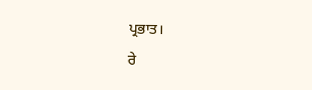ਪ੍ਰਭਾਤ।
ਰੇ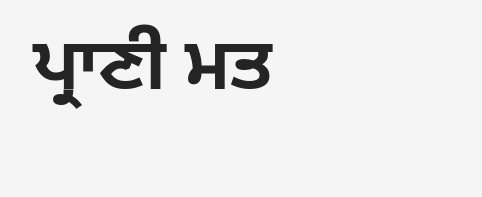ਪ੍ਰਾਣੀ ਮਤ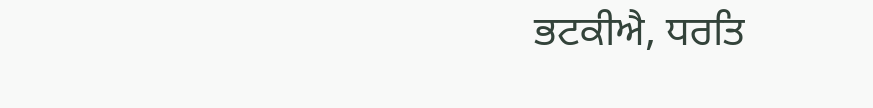ਭਟਕੀਐ, ਧਰਤਿ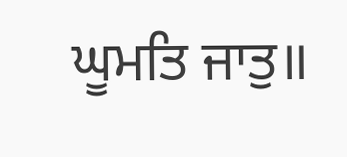ਘੂਮਤਿ ਜਾਤੁ॥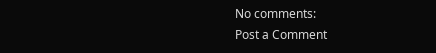No comments:
Post a Comment